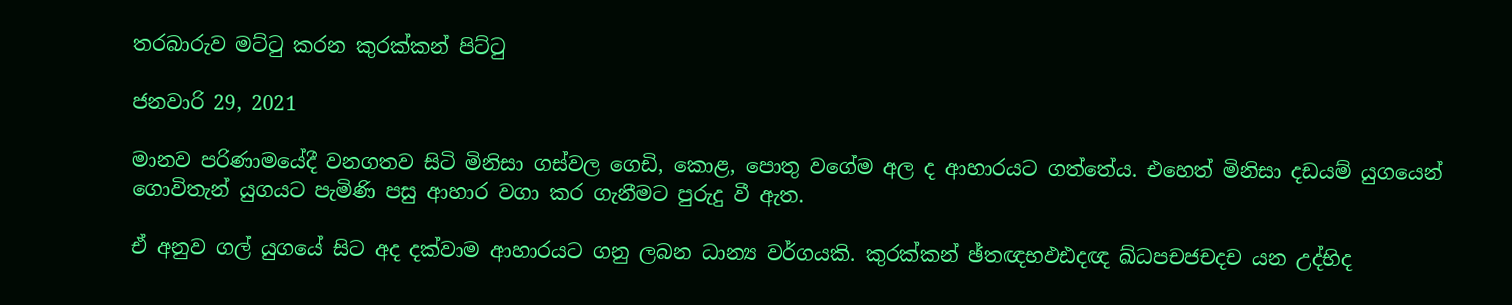තරබාරුව මට්ටු කරන කුරක්කන් පිට්ටු

ජනවාරි 29, 2021

මානව පරිණාමයේදී වනගතව සිටි මිනිසා ගස්වල ගෙඩි, කොළ, පොතු වගේම අල ද ආහාරයට ගත්තේය. එහෙත් මිනිසා දඩයම් යුගයෙන් ගොවිතැන් යුගයට පැමිණි පසු ආහාර වගා කර ගැනීමට පුරුදු වී ඇත.

ඒ අනුව ගල් යුගයේ සිට අද දක්වාම ආහාරයට ගනු ලබන ධාන්‍ය වර්ගයකි. කුරක්කන් ඡ්තඥභඵඪදඥ ඛ්ධපචජචදච යන උද්භිද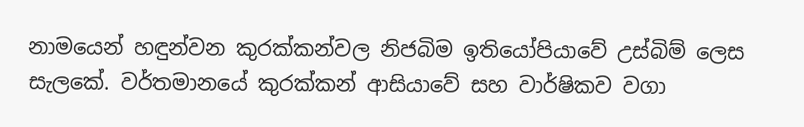නාමයෙන් හඳුන්වන කුරක්කන්වල නිජබිම ඉතියෝපියාවේ උස්බිම් ලෙස සැලකේ. වර්තමානයේ කුරක්කන් ආසියාවේ සහ වාර්ෂිකව වගා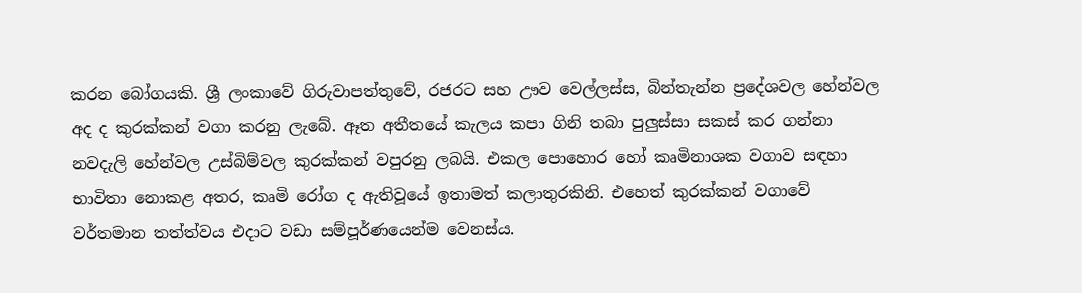කරන බෝගයකි. ශ්‍රී ලංකාවේ ගිරුවාපත්තුවේ, රජරට සහ ඌව වෙල්ලස්ස, බින්තැන්න ප්‍රදේශවල හේන්වල අද ද කුරක්කන් වගා කරනු ලැබේ. ඈත අතීතයේ කැලය කපා ගිනි තබා පුලුස්සා සකස් කර ගන්නා නවදැලි හේන්වල උස්බිම්වල කුරක්කන් වපුරනු ලබයි. එකල පොහොර හෝ කෘමිනාශක වගාව සඳහා භාවිතා නොකළ අතර, කෘමි රෝග ද ඇතිවූයේ ඉතාමත් කලාතුරකිනි. එහෙත් කුරක්කන් වගාවේ වර්තමාන තත්ත්වය එදාට වඩා සම්පූර්ණයෙන්ම වෙනස්ය.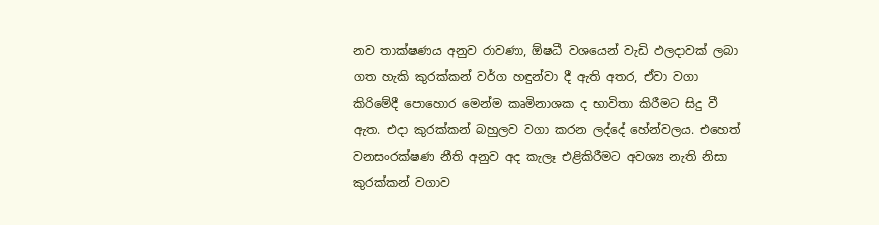නව තාක්ෂණය අනුව රාවණා, ඕෂධී වශයෙන් වැඩි ඵලදාවක් ලබා ගත හැකි කුරක්කන් වර්ග හඳුන්වා දී ඇති අතර, ඒවා වගා කිරිමේදී පොහොර මෙන්ම කෘමිනාශක ද භාවිතා කිරීමට සිදු වී ඇත. එදා කුරක්කන් බහුලව වගා කරන ලද්දේ හේන්වලය. එහෙත් වනසංරක්ෂණ නීති අනුව අද කැලෑ එළිකිරීමට අවශ්‍ය නැති නිසා කුරක්කන් වගාව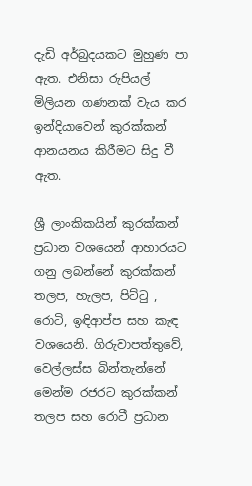දැඩි අර්බුදයකට මුහුණ පා ඇත. එනිසා රුපියල් මිලියන ගණනක් වැය කර ඉන්දියාවෙන් කුරක්කන් ආනයනය කිරීමට සිදු වී ඇත.

ශ්‍රී ලාංකිකයින් කුරක්කන් ප්‍රධාන වශයෙන් ආහාරයට ගනු ලබන්නේ කුරක්කන් තලප, හැලප, පිට්ටු , රොටි, ඉඳිආප්ප සහ කැඳ වශයෙනි. ගිරුවාපත්තුවේ, වෙල්ලස්ස බින්තැන්නේ මෙන්ම රජරට කුරක්කන් තලප සහ රොටී ප්‍රධාන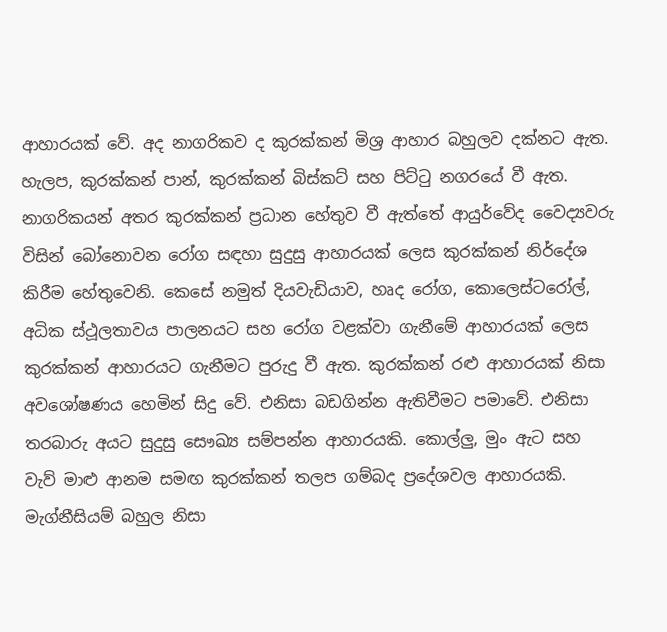ආහාරයක් වේ. අද නාගරිකව ද කුරක්කන් මිශ්‍ර ආහාර බහුලව දක්නට ඇත. හැලප, කුරක්කන් පාන්, කුරක්කන් බිස්කට් සහ පිට්ටු නගරයේ වී ඇත. නාගරිකයන් අතර කුරක්කන් ප්‍රධාන හේතුව වී ඇත්තේ ආයුර්වේද වෛද්‍යවරු විසින් බෝනොවන රෝග සඳහා සුදුසු ආහාරයක් ලෙස කුරක්කන් නිර්දේශ කිරීම හේතුවෙනි. කෙසේ නමුත් දියවැඩියාව, හෘද රෝග, කොලෙස්ටරෝල්, අධික ස්ථූලතාවය පාලනයට සහ රෝග වළක්වා ගැනීමේ ආහාරයක් ලෙස කුරක්කන් ආහාරයට ගැනීමට පුරුදු වී ඇත. කුරක්කන් රළු ආහාරයක් නිසා අවශෝෂණය හෙමින් සිදු වේ. එනිසා බඩගින්න ඇතිවීමට පමාවේ. එනිසා තරබාරු අයට සුදුසු සෞඛ්‍ය සම්පන්න ආහාරයකි. කොල්ලු, මුං ඇට සහ වැව් මාළු ආනම සමඟ කුරක්කන් තලප ගම්බද ප්‍රදේශවල ආහාරයකි. මැග්නීසියම් බහුල නිසා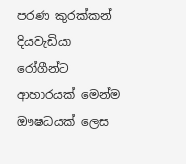පරණ කුරක්කන් දියවැඩියා රෝගීන්ට ආහාරයක් මෙන්ම ඖෂධයක් ලෙස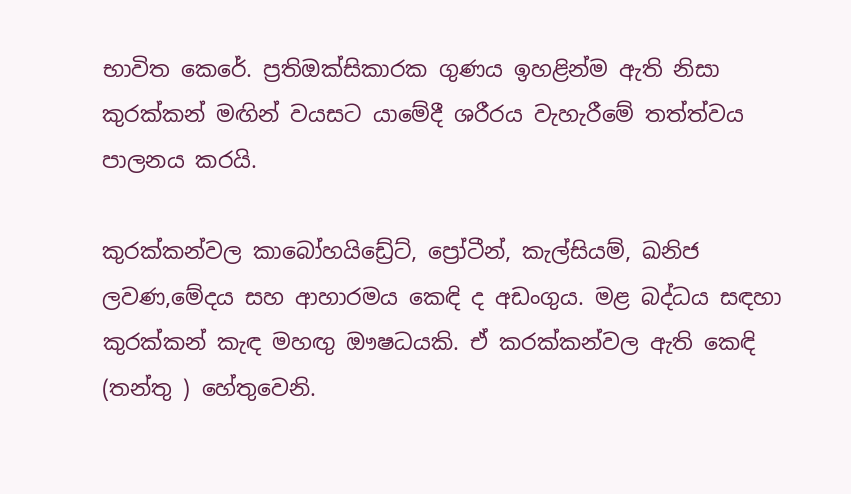භාවිත කෙරේ. ප්‍රතිඔක්සිකාරක ගුණය ඉහළින්ම ඇති නිසා කුරක්කන් මඟින් වයසට යාමේදී ශරීරය වැහැරීමේ තත්ත්වය පාලනය කරයි.

කුරක්කන්වල කාබෝහයිඩ්‍රේට්, ප්‍රෝටීන්, කැල්සියම්, ඛනිජ ලවණ,මේදය සහ ආහාරමය කෙඳි ද අඩංගුය. මළ බද්ධය සඳහා කුරක්කන් කැඳ මහඟු ඖෂධයකි. ඒ කරක්කන්වල ඇති කෙඳි (තන්තු ) හේතුවෙනි.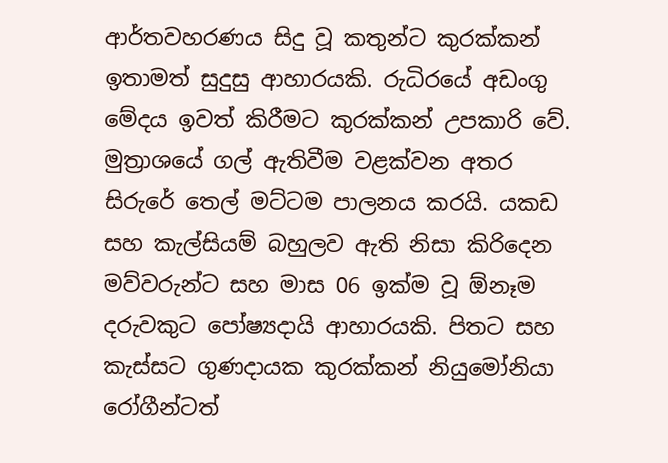ආර්තවහරණය සිදු වූ කතුන්ට කුරක්කන් ඉතාමත් සුදුසු ආහාරයකි. රුධිරයේ අඩංගු මේදය ඉවත් කිරීමට කුරක්කන් උපකාරි වේ. මුත්‍රාශයේ ගල් ඇතිවීම වළක්වන අතර සිරුරේ තෙල් මට්ටම පාලනය කරයි. යකඩ සහ කැල්සියම් බහුලව ඇති නිසා කිරිදෙන මව්වරුන්ට සහ මාස 06 ඉක්ම වූ ඕනෑම දරුවකුට පෝෂ්‍යදායි ආහාරයකි. පිතට සහ කැස්සට ගුණදායක කුරක්කන් නියුමෝනියා රෝගීන්ටත්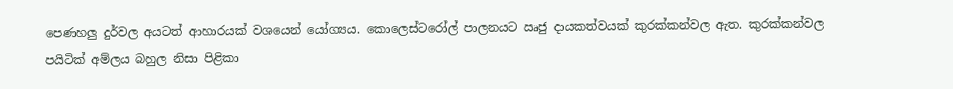පෙණහලු දුර්වල අයටත් ආහාරයක් වශයෙන් යෝග්‍යය. කොලෙස්ටරෝල් පාලනයට ඍජු දායකත්වයක් කුරක්කන්වල ඇත. කුරක්කන්වල පයිටික් අම්ලය බහුල නිසා පිළිකා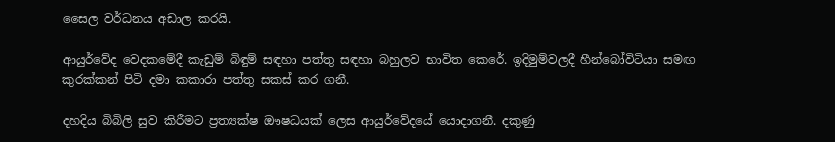සෛල වර්ධනය අඩාල කරයි.

ආයුර්වේද වෙදකමේදී කැඩුම් බිඳුම් සඳහා පත්තු සඳහා බහුලව භාවිත කෙරේ. ඉදිමුම්වලදී හීන්බෝවිටියා සමඟ කුරක්කන් පිටි දමා කකාරා පත්තු සකස් කර ගනී.

දහදිය බිබිලි සුව කිරීමට ප්‍රත්‍යක්ෂ ඖෂධයක් ලෙස ආයුර්වේදයේ යොදාගනී. දකුණු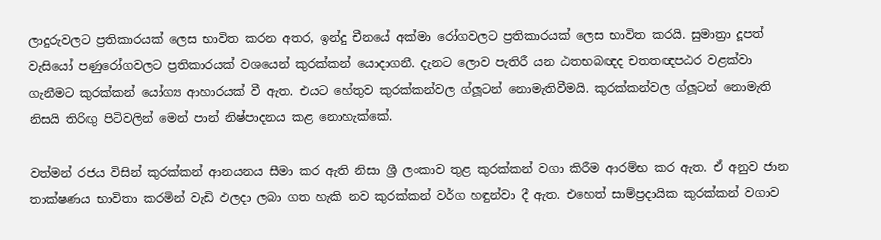ලාදුරුවලට ප්‍රතිකාරයක් ලෙස භාවිත කරන අතර, ඉන්දු චීනයේ අක්මා රෝගවලට ප්‍රතිකාරයක් ලෙස භාවිත කරයි. සුමාත්‍රා දූපත් වැසියෝ පණුරෝගවලට ප්‍රතිකාරයක් වශයෙන් කුරක්කන් යොදාගනී. දැනට ලොව පැතිරී යන ඨතභබඥද චතතඥපඨර වළක්වා ගැනීමට කුරක්කන් යෝග්‍ය ආහාරයක් වී ඇත. එයට හේතුව කුරක්කන්වල ග්ලූටන් නොමැතිවීමයි. කුරක්කන්වල ග්ලූටන් නොමැති නිසයි තිරිඟු පිටිවලින් මෙන් පාන් නිෂ්පාදනය කළ නොහැක්කේ.

වත්මන් රජය විසින් කුරක්කන් ආනයනය සීමා කර ඇති නිසා ශ්‍රී ලංකාව තුළ කුරක්කන් වගා කිරීම ආරම්භ කර ඇත. ඒ අනුව ජාන තාක්ෂණය භාවිතා කරමින් වැඩි ඵලදා ලබා ගත හැකි නව කුරක්කන් වර්ග හඳුන්වා දී ඇත. එහෙත් සාම්ප්‍රදායික කුරක්කන් වගාව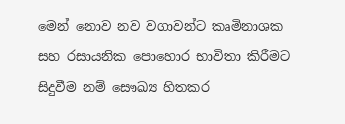මෙන් නොව නව වගාවන්ට කෘමිනාශක සහ රසායනික පොහොර භාවිතා කිරීමට සිදුවීම නම් සෞඛ්‍ය හිතකර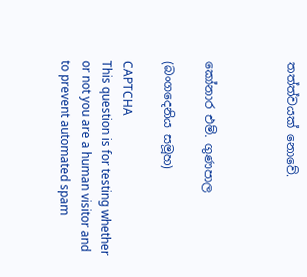තත්ත්වයක් නොවේ.



කෝනාර එම්. ගුණපාල

(බංගදෙනිය සමූහ)

CAPTCHA
This question is for testing whether or not you are a human visitor and to prevent automated spam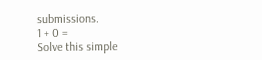submissions.
1 + 0 =
Solve this simple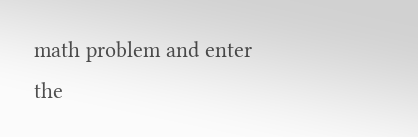math problem and enter the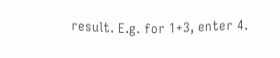result. E.g. for 1+3, enter 4.